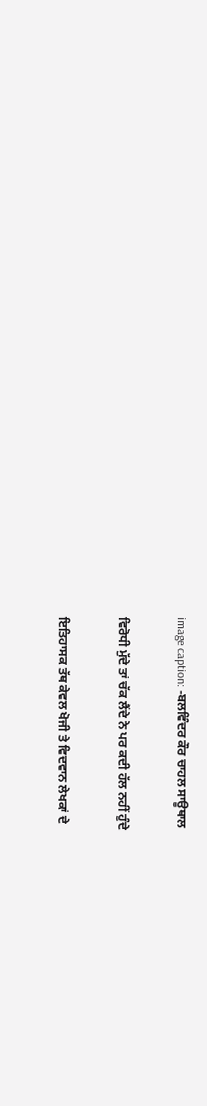image caption: -ਬਲਵਿੰਦਰ ਕੌਰ ਚਾਹਲ ਸਾਊਥਾਲ

ਵਿਰੋਧੀ ਮੁੱਦੇ ਤਾਂ ਚੱਕ ਲੈਂਦੇ ਨੇ ਪਰ ਕਦੀ ਹੱਲ ਨਹੀਂ ਹੁੰਦੇ

ਇਤਿਹਾਸਕ ਤੱਥ ਕੇਵਲ ਖੋਜੀ ਤੇ ਵਿਦਵਾਨ ਲੇਖਕਾਂ ਦੇ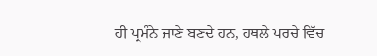ਹੀ ਪ੍ਰਮੰਨੇ ਜਾਣੇ ਬਣਦੇ ਹਨ, ਹਥਲੇ ਪਰਚੇ ਵਿੱਚ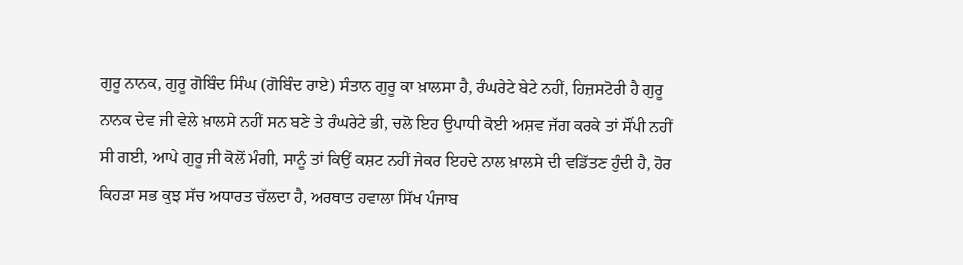ਗੁਰੂ ਨਾਨਕ, ਗੁਰੂ ਗੋਬਿੰਦ ਸਿੰਘ (ਗੋਬਿੰਦ ਰਾਏ) ਸੰਤਾਨ ਗੁਰੂ ਕਾ ਖ਼ਾਲਸਾ ਹੈ, ਰੰਘਰੇਟੇ ਬੇਟੇ ਨਹੀਂ, ਹਿਜ਼ਸਟੋਰੀ ਹੈ ਗੁਰੂ ਨਾਨਕ ਦੇਵ ਜੀ ਵੇਲੇ ਖ਼ਾਲਸੇ ਨਹੀਂ ਸਨ ਬਣੇ ਤੇ ਰੰਘਰੇਟੇ ਭੀ, ਚਲੋ ਇਹ ਉਪਾਧੀ ਕੋਈ ਅਸ਼ਵ ਜੱਗ ਕਰਕੇ ਤਾਂ ਸੌਂਪੀ ਨਹੀਂ ਸੀ ਗਈ, ਆਪੇ ਗੁਰੂ ਜੀ ਕੋਲੋਂ ਮੰਗੀ, ਸਾਨੂੰ ਤਾਂ ਕਿਉਂ ਕਸ਼ਟ ਨਹੀਂ ਜੇਕਰ ਇਹਦੇ ਨਾਲ ਖ਼ਾਲਸੇ ਦੀ ਵਡਿੱਤਣ ਹੁੰਦੀ ਹੈ, ਹੋਰ ਕਿਹੜਾ ਸਭ ਕੁਝ ਸੱਚ ਅਧਾਰਤ ਚੱਲਦਾ ਹੈ, ਅਰਥਾਤ ਹਵਾਲਾ ਸਿੱਖ ਪੰਜਾਬ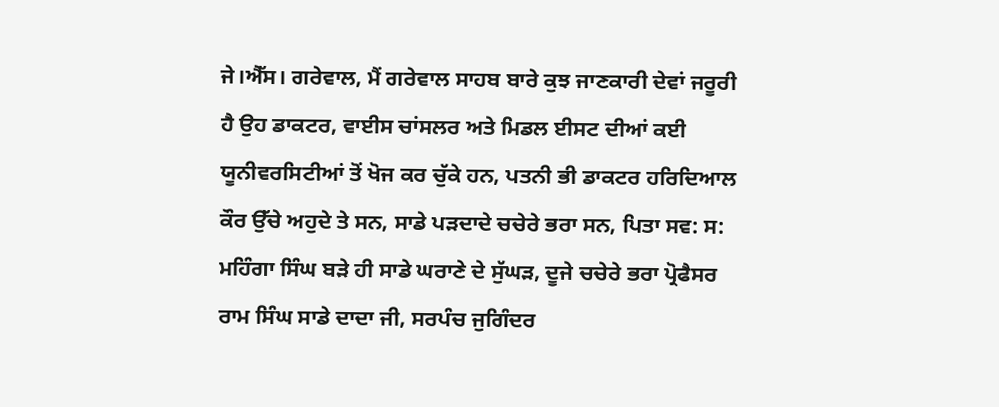ਜੇ।ਐੱਸ। ਗਰੇਵਾਲ, ਮੈਂ ਗਰੇਵਾਲ ਸਾਹਬ ਬਾਰੇ ਕੁਝ ਜਾਣਕਾਰੀ ਦੇਵਾਂ ਜਰੂਰੀ ਹੈ ਉਹ ਡਾਕਟਰ, ਵਾਈਸ ਚਾਂਸਲਰ ਅਤੇ ਮਿਡਲ ਈਸਟ ਦੀਆਂ ਕਈ ਯੂਨੀਵਰਸਿਟੀਆਂ ਤੋਂ ਖੋਜ ਕਰ ਚੁੱਕੇ ਹਨ, ਪਤਨੀ ਭੀ ਡਾਕਟਰ ਹਰਿਦਿਆਲ ਕੌਰ ਉੱਚੇ ਅਹੁਦੇ ਤੇ ਸਨ, ਸਾਡੇ ਪੜਦਾਦੇ ਚਚੇਰੇ ਭਰਾ ਸਨ, ਪਿਤਾ ਸਵ: ਸ: ਮਹਿੰਗਾ ਸਿੰਘ ਬੜੇ ਹੀ ਸਾਡੇ ਘਰਾਣੇ ਦੇ ਸੁੱਘੜ, ਦੂਜੇ ਚਚੇਰੇ ਭਰਾ ਪ੍ਰੋਫੈਸਰ ਰਾਮ ਸਿੰਘ ਸਾਡੇ ਦਾਦਾ ਜੀ, ਸਰਪੰਚ ਜੁਗਿੰਦਰ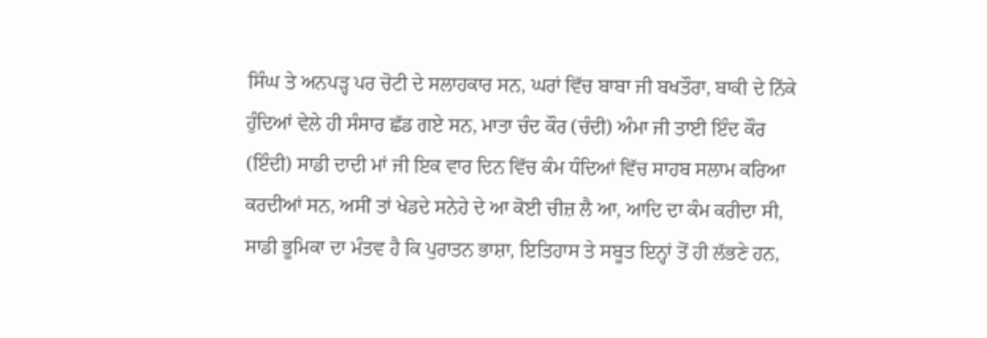ਸਿੰਘ ਤੇ ਅਨਪੜ੍ਹ ਪਰ ਚੋਟੀ ਦੇ ਸਲਾਹਕਾਰ ਸਨ, ਘਰਾਂ ਵਿੱਚ ਬਾਬਾ ਜੀ ਬਖਤੌਰਾ, ਬਾਕੀ ਦੇ ਨਿੱਕੇ ਹੁੰਦਿਆਂ ਵੇਲੇ ਹੀ ਸੰਸਾਰ ਛੱਡ ਗਏ ਸਨ, ਮਾਤਾ ਚੰਦ ਕੌਰ (ਚੰਦੀ) ਅੰਮਾ ਜੀ ਤਾਈ ਇੰਦ ਕੌਰ (ਇੰਦੀ) ਸਾਡੀ ਦਾਦੀ ਮਾਂ ਜੀ ਇਕ ਵਾਰ ਦਿਨ ਵਿੱਚ ਕੰਮ ਧੰਦਿਆਂ ਵਿੱਚ ਸਾਹਬ ਸਲਾਮ ਕਰਿਆ ਕਰਦੀਆਂ ਸਨ, ਅਸੀਂ ਤਾਂ ਖੇਡਦੇ ਸਨੇਹੇ ਦੇ ਆ ਕੋਈ ਚੀਜ਼ ਲੈ ਆ, ਆਦਿ ਦਾ ਕੰਮ ਕਰੀਦਾ ਸੀ, ਸਾਡੀ ਭੂਮਿਕਾ ਦਾ ਮੰਤਵ ਹੈ ਕਿ ਪੁਰਾਤਨ ਭਾਸ਼ਾ, ਇਤਿਹਾਸ ਤੇ ਸਬੂਤ ਇਨ੍ਹਾਂ ਤੋਂ ਹੀ ਲੱਭਣੇ ਹਨ,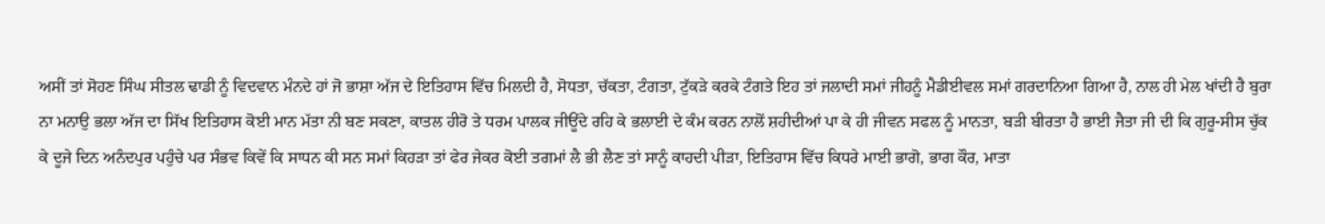ਅਸੀਂ ਤਾਂ ਸੋਹਣ ਸਿੰਘ ਸੀਤਲ ਢਾਡੀ ਨੂੰ ਵਿਦਵਾਨ ਮੰਨਦੇ ਹਾਂ ਜੋ ਭਾਸ਼ਾ ਅੱਜ ਦੇ ਇਤਿਹਾਸ ਵਿੱਚ ਮਿਲਦੀ ਹੈ, ਸੋਧਤਾ, ਚੱਕਤਾ, ਟੰਗਤਾ, ਟੁੱਕੜੇ ਕਰਕੇ ਟੰਗਤੇ ਇਹ ਤਾਂ ਜਲਾਦੀ ਸਮਾਂ ਜੀਹਨੂੰ ਮੈਡੀਈਵਲ ਸਮਾਂ ਗਰਦਾਨਿਆ ਗਿਆ ਹੈ, ਨਾਲ ਹੀ ਮੇਲ ਖਾਂਦੀ ਹੈ ਬੁਰਾ ਨਾ ਮਨਾਉ ਭਲਾ ਅੱਜ ਦਾ ਸਿੱਖ ਇਤਿਹਾਸ ਕੋਈ ਮਾਨ ਮੱਤਾ ਨੀ ਬਣ ਸਕਣਾ, ਕਾਤਲ ਹੀਰੋ ਤੇ ਧਰਮ ਪਾਲਕ ਜੀਊਂਦੇ ਰਹਿ ਕੇ ਭਲਾਈ ਦੇ ਕੰਮ ਕਰਨ ਨਾਲੋਂ ਸ਼ਹੀਦੀਆਂ ਪਾ ਕੇ ਹੀ ਜੀਵਨ ਸਫਲ ਨੂੰ ਮਾਨਤਾ, ਬੜੀ ਬੀਰਤਾ ਹੈ ਭਾਈ ਜੈਤਾ ਜੀ ਦੀ ਕਿ ਗੁਰੂ-ਸੀਸ ਚੁੱਕ ਕੇ ਦੂਜੇ ਦਿਨ ਅਨੰਦਪੁਰ ਪਹੁੰਚੇ ਪਰ ਸੰਭਵ ਕਿਵੇਂ ਕਿ ਸਾਧਨ ਕੀ ਸਨ ਸਮਾਂ ਕਿਹੜਾ ਤਾਂ ਫੇਰ ਜੇਕਰ ਕੋਈ ਤਗਮਾਂ ਲੈ ਭੀ ਲੈਣ ਤਾਂ ਸਾਨੂੰ ਕਾਹਦੀ ਪੀੜਾ, ਇਤਿਹਾਸ ਵਿੱਚ ਕਿਧਰੇ ਮਾਈ ਭਾਗੋ, ਭਾਗ ਕੌਰ, ਮਾਤਾ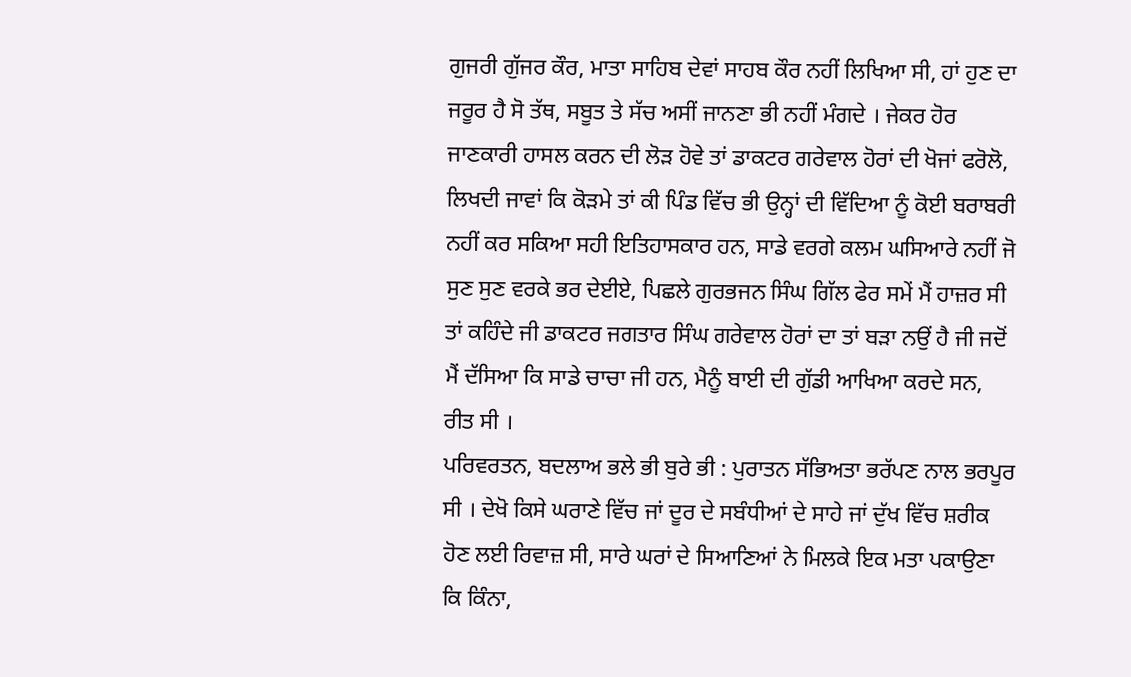ਗੁਜਰੀ ਗੁੱਜਰ ਕੌਰ, ਮਾਤਾ ਸਾਹਿਬ ਦੇਵਾਂ ਸਾਹਬ ਕੌਰ ਨਹੀਂ ਲਿਖਿਆ ਸੀ, ਹਾਂ ਹੁਣ ਦਾ ਜਰੂਰ ਹੈ ਸੋ ਤੱਥ, ਸਬੂਤ ਤੇ ਸੱਚ ਅਸੀਂ ਜਾਨਣਾ ਭੀ ਨਹੀਂ ਮੰਗਦੇ । ਜੇਕਰ ਹੋਰ ਜਾਣਕਾਰੀ ਹਾਸਲ ਕਰਨ ਦੀ ਲੋੜ ਹੋਵੇ ਤਾਂ ਡਾਕਟਰ ਗਰੇਵਾਲ ਹੋਰਾਂ ਦੀ ਖੋਜਾਂ ਫਰੋਲੋ, ਲਿਖਦੀ ਜਾਵਾਂ ਕਿ ਕੋੜਮੇ ਤਾਂ ਕੀ ਪਿੰਡ ਵਿੱਚ ਭੀ ਉਨ੍ਹਾਂ ਦੀ ਵਿੱਦਿਆ ਨੂੰ ਕੋਈ ਬਰਾਬਰੀ ਨਹੀਂ ਕਰ ਸਕਿਆ ਸਹੀ ਇਤਿਹਾਸਕਾਰ ਹਨ, ਸਾਡੇ ਵਰਗੇ ਕਲਮ ਘਸਿਆਰੇ ਨਹੀਂ ਜੋ ਸੁਣ ਸੁਣ ਵਰਕੇ ਭਰ ਦੇਈਏ, ਪਿਛਲੇ ਗੁਰਭਜਨ ਸਿੰਘ ਗਿੱਲ ਫੇਰ ਸਮੇਂ ਮੈਂ ਹਾਜ਼ਰ ਸੀ ਤਾਂ ਕਹਿੰਦੇ ਜੀ ਡਾਕਟਰ ਜਗਤਾਰ ਸਿੰਘ ਗਰੇਵਾਲ ਹੋਰਾਂ ਦਾ ਤਾਂ ਬੜਾ ਨਉਂ ਹੈ ਜੀ ਜਦੋਂ ਮੈਂ ਦੱਸਿਆ ਕਿ ਸਾਡੇ ਚਾਚਾ ਜੀ ਹਨ, ਮੈਨੂੰ ਬਾਈ ਦੀ ਗੁੱਡੀ ਆਖਿਆ ਕਰਦੇ ਸਨ, ਰੀਤ ਸੀ ।
ਪਰਿਵਰਤਨ, ਬਦਲਾਅ ਭਲੇ ਭੀ ਬੁਰੇ ਭੀ : ਪੁਰਾਤਨ ਸੱਭਿਅਤਾ ਭਰੱਪਣ ਨਾਲ ਭਰਪੂਰ ਸੀ । ਦੇਖੋ ਕਿਸੇ ਘਰਾਣੇ ਵਿੱਚ ਜਾਂ ਦੂਰ ਦੇ ਸਬੰਧੀਆਂ ਦੇ ਸਾਹੇ ਜਾਂ ਦੁੱਖ ਵਿੱਚ ਸ਼ਰੀਕ ਹੋਣ ਲਈ ਰਿਵਾਜ਼ ਸੀ, ਸਾਰੇ ਘਰਾਂ ਦੇ ਸਿਆਣਿਆਂ ਨੇ ਮਿਲਕੇ ਇਕ ਮਤਾ ਪਕਾਉਣਾ ਕਿ ਕਿੰਨਾ,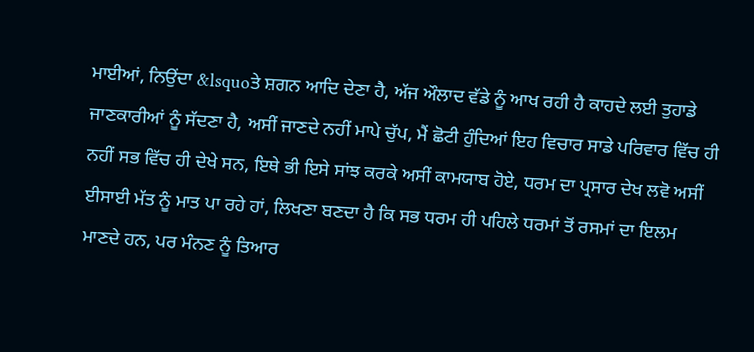ਮਾਈਆਂ, ਨਿਉਂਦਾ &lsquoਤੇ ਸ਼ਗਨ ਆਦਿ ਦੇਣਾ ਹੈ, ਅੱਜ ਔਲਾਦ ਵੱਡੇ ਨੂੰ ਆਖ ਰਹੀ ਹੈ ਕਾਹਦੇ ਲਈ ਤੁਹਾਡੇ ਜਾਣਕਾਰੀਆਂ ਨੂੰ ਸੱਦਣਾ ਹੈ, ਅਸੀਂ ਜਾਣਦੇ ਨਹੀਂ ਮਾਪੇ ਚੁੱਪ, ਮੈਂ ਛੋਟੀ ਹੁੰਦਿਆਂ ਇਹ ਵਿਚਾਰ ਸਾਡੇ ਪਰਿਵਾਰ ਵਿੱਚ ਹੀ ਨਹੀਂ ਸਭ ਵਿੱਚ ਹੀ ਦੇਖੇ ਸਨ, ਇਥੇ ਭੀ ਇਸੇ ਸਾਂਝ ਕਰਕੇ ਅਸੀਂ ਕਾਮਯਾਬ ਹੋਏ, ਧਰਮ ਦਾ ਪ੍ਰਸਾਰ ਦੇਖ ਲਵੋ ਅਸੀਂ ਈਸਾਈ ਮੱਤ ਨੂੰ ਮਾਤ ਪਾ ਰਹੇ ਹਾਂ, ਲਿਖਣਾ ਬਣਦਾ ਹੈ ਕਿ ਸਭ ਧਰਮ ਹੀ ਪਹਿਲੇ ਧਰਮਾਂ ਤੋਂ ਰਸਮਾਂ ਦਾ ਇਲਮ ਮਾਣਦੇ ਹਨ, ਪਰ ਮੰਨਣ ਨੂੰ ਤਿਆਰ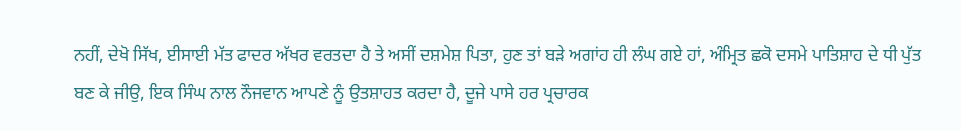ਨਹੀਂ, ਦੇਖੋ ਸਿੱਖ, ਈਸਾਈ ਮੱਤ ਫਾਦਰ ਅੱਖਰ ਵਰਤਦਾ ਹੈ ਤੇ ਅਸੀਂ ਦਸ਼ਮੇਸ਼ ਪਿਤਾ, ਹੁਣ ਤਾਂ ਬੜੇ ਅਗਾਂਹ ਹੀ ਲੰਘ ਗਏ ਹਾਂ, ਅੰਮ੍ਰਿਤ ਛਕੋ ਦਸਮੇ ਪਾਤਿਸ਼ਾਹ ਦੇ ਧੀ ਪੁੱਤ ਬਣ ਕੇ ਜੀਉ, ਇਕ ਸਿੰਘ ਨਾਲ ਨੌਜਵਾਨ ਆਪਣੇ ਨੂੰ ਉਤਸ਼ਾਹਤ ਕਰਦਾ ਹੈ, ਦੂਜੇ ਪਾਸੇ ਹਰ ਪ੍ਰਚਾਰਕ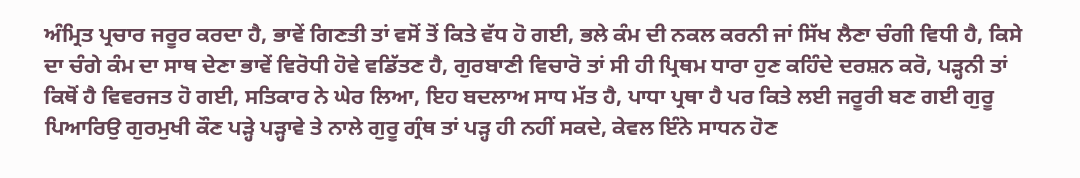ਅੰਮ੍ਰਿਤ ਪ੍ਰਚਾਰ ਜਰੂਰ ਕਰਦਾ ਹੈ, ਭਾਵੇਂ ਗਿਣਤੀ ਤਾਂ ਵਸੋਂ ਤੋਂ ਕਿਤੇ ਵੱਧ ਹੋ ਗਈ, ਭਲੇ ਕੰਮ ਦੀ ਨਕਲ ਕਰਨੀ ਜਾਂ ਸਿੱਖ ਲੈਣਾ ਚੰਗੀ ਵਿਧੀ ਹੈ, ਕਿਸੇ ਦਾ ਚੰਗੇ ਕੰਮ ਦਾ ਸਾਥ ਦੇਣਾ ਭਾਵੇਂ ਵਿਰੋਧੀ ਹੋਵੇ ਵਡਿੱਤਣ ਹੈ, ਗੁਰਬਾਣੀ ਵਿਚਾਰੋ ਤਾਂ ਸੀ ਹੀ ਪ੍ਰਿਥਮ ਧਾਰਾ ਹੁਣ ਕਹਿੰਦੇ ਦਰਸ਼ਨ ਕਰੋ, ਪੜ੍ਹਨੀ ਤਾਂ ਕਿਥੋਂ ਹੈ ਵਿਵਰਜਤ ਹੋ ਗਈ, ਸਤਿਕਾਰ ਨੇ ਘੇਰ ਲਿਆ, ਇਹ ਬਦਲਾਅ ਸਾਧ ਮੱਤ ਹੈ, ਪਾਧਾ ਪ੍ਰਥਾ ਹੈ ਪਰ ਕਿਤੇ ਲਈ ਜਰੂਰੀ ਬਣ ਗਈ ਗੁਰੂ ਪਿਆਰਿਉ ਗੁਰਮੁਖੀ ਕੌਣ ਪੜ੍ਹੇ ਪੜ੍ਹਾਵੇ ਤੇ ਨਾਲੇ ਗੁਰੂ ਗ੍ਰੰਥ ਤਾਂ ਪੜ੍ਹ ਹੀ ਨਹੀਂ ਸਕਦੇ, ਕੇਵਲ ਇੰਨੇ ਸਾਧਨ ਹੋਣ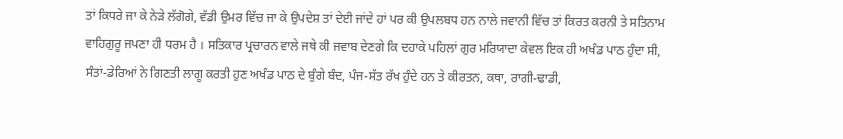ਤਾਂ ਕਿਧਰੇ ਜਾ ਕੇ ਨੇੜੇ ਲੱਗੋਗੇ, ਵੱਡੀ ਉਮਰ ਵਿੱਚ ਜਾ ਕੇ ਉਪਦੇਸ਼ ਤਾਂ ਦੇਈ ਜਾਂਦੇ ਹਾਂ ਪਰ ਕੀ ਉਪਲਬਧ ਹਨ ਨਾਲੇ ਜਵਾਨੀ ਵਿੱਚ ਤਾਂ ਕਿਰਤ ਕਰਨੀ ਤੇ ਸਤਿਨਾਮ ਵਾਹਿਗੁਰੂ ਜਪਣਾ ਹੀ ਧਰਮ ਹੈ । ਸਤਿਕਾਰ ਪ੍ਰਚਾਰਨ ਵਾਲੇ ਜਥੇ ਕੀ ਜਵਾਬ ਦੇਣਗੇ ਕਿ ਦਹਾਕੇ ਪਹਿਲਾਂ ਗੁਰ ਮਰਿਯਾਦਾ ਕੇਵਲ ਇਕ ਹੀ ਅਖੰਡ ਪਾਠ ਹੁੰਦਾ ਸੀ, ਸੰਤਾਂ-ਡੇਰਿਆਂ ਨੇ ਗਿਣਤੀ ਲਾਗੂ ਕਰਤੀ ਹੁਣ ਅਖੰਡ ਪਾਠ ਦੇ ਬੁੰਗੇ ਬੰਦ, ਪੰਜ-ਸੱਤ ਰੱਖ ਹੁੰਦੇ ਹਨ ਤੇ ਕੀਰਤਨ, ਕਥਾ, ਰਾਗੀ-ਢਾਡੀ,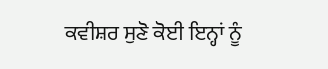ਕਵੀਸ਼ਰ ਸੁਣੋ ਕੋਈ ਇਨ੍ਹਾਂ ਨੂੰ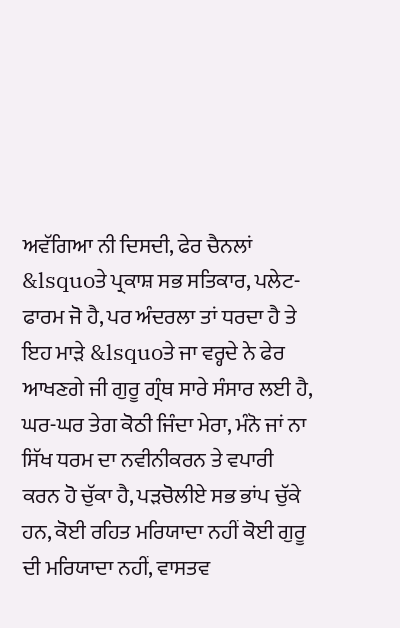ਅਵੱਗਿਆ ਨੀ ਦਿਸਦੀ, ਫੇਰ ਚੈਨਲਾਂ &lsquoਤੇ ਪ੍ਰਕਾਸ਼ ਸਭ ਸਤਿਕਾਰ, ਪਲੇਟ-ਫਾਰਮ ਜੋ ਹੈ, ਪਰ ਅੰਦਰਲਾ ਤਾਂ ਧਰਦਾ ਹੈ ਤੇ ਇਹ ਮਾੜੇ &lsquoਤੇ ਜਾ ਵਰ੍ਹਦੇ ਨੇ ਫੇਰ ਆਖਣਗੇ ਜੀ ਗੁਰੂ ਗ੍ਰੰਥ ਸਾਰੇ ਸੰਸਾਰ ਲਈ ਹੈ, ਘਰ-ਘਰ ਤੇਗ ਕੋਠੀ ਜਿੰਦਾ ਮੇਰਾ, ਮੰਨੋ ਜਾਂ ਨਾ ਸਿੱਖ ਧਰਮ ਦਾ ਨਵੀਨੀਕਰਨ ਤੇ ਵਪਾਰੀ ਕਰਨ ਹੋ ਚੁੱਕਾ ਹੈ, ਪੜਚੋਲੀਏ ਸਭ ਭਾਂਪ ਚੁੱਕੇ ਹਨ, ਕੋਈ ਰਹਿਤ ਮਰਿਯਾਦਾ ਨਹੀਂ ਕੋਈ ਗੁਰੂ ਦੀ ਮਰਿਯਾਦਾ ਨਹੀਂ, ਵਾਸਤਵ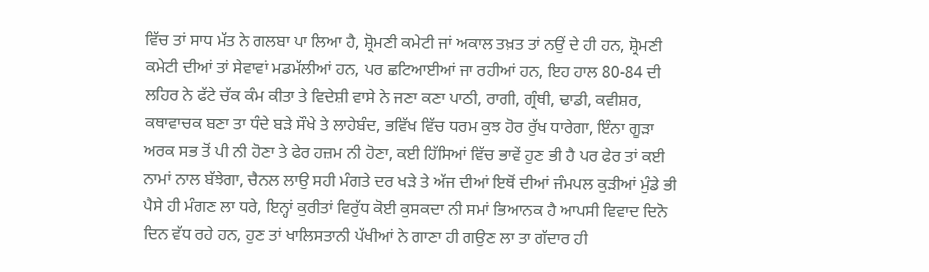ਵਿੱਚ ਤਾਂ ਸਾਧ ਮੱਤ ਨੇ ਗਲਬਾ ਪਾ ਲਿਆ ਹੈ, ਸ਼੍ਰੋਮਣੀ ਕਮੇਟੀ ਜਾਂ ਅਕਾਲ ਤਖ਼ਤ ਤਾਂ ਨਉਂ ਦੇ ਹੀ ਹਨ, ਸ਼੍ਰੋਮਣੀ ਕਮੇਟੀ ਦੀਆਂ ਤਾਂ ਸੇਵਾਵਾਂ ਮਡਮੱਲੀਆਂ ਹਨ, ਪਰ ਛਟਿਆਈਆਂ ਜਾ ਰਹੀਆਂ ਹਨ, ਇਹ ਹਾਲ 80-84 ਦੀ ਲਹਿਰ ਨੇ ਫੱਟੇ ਚੱਕ ਕੰਮ ਕੀਤਾ ਤੇ ਵਿਦੇਸ਼ੀ ਵਾਸੇ ਨੇ ਜਣਾ ਕਣਾ ਪਾਠੀ, ਰਾਗੀ, ਗ੍ਰੰਥੀ, ਢਾਡੀ, ਕਵੀਸ਼ਰ, ਕਥਾਵਾਚਕ ਬਣਾ ਤਾ ਧੰਦੇ ਬੜੇ ਸੌਖੇ ਤੇ ਲਾਹੇਬੰਦ, ਭਵਿੱਖ ਵਿੱਚ ਧਰਮ ਕੁਝ ਹੋਰ ਰੁੱਖ ਧਾਰੇਗਾ, ਇੰਨਾ ਗੂੜਾ ਅਰਕ ਸਭ ਤੋਂ ਪੀ ਨੀ ਹੋਣਾ ਤੇ ਫੇਰ ਹਜ਼ਮ ਨੀ ਹੋਣਾ, ਕਈ ਹਿੱਸਿਆਂ ਵਿੱਚ ਭਾਵੇਂ ਹੁਣ ਭੀ ਹੈ ਪਰ ਫੇਰ ਤਾਂ ਕਈ ਨਾਮਾਂ ਨਾਲ ਬੱਝੇਗਾ, ਚੈਨਲ ਲਾਉ ਸਹੀ ਮੰਗਤੇ ਦਰ ਖੜੇ ਤੇ ਅੱਜ ਦੀਆਂ ਇਥੋਂ ਦੀਆਂ ਜੰਮਪਲ ਕੁੜੀਆਂ ਮੁੰਡੇ ਭੀ ਪੈਸੇ ਹੀ ਮੰਗਣ ਲਾ ਧਰੇ, ਇਨ੍ਹਾਂ ਕੁਰੀਤਾਂ ਵਿਰੁੱਧ ਕੋਈ ਕੁਸਕਦਾ ਨੀ ਸਮਾਂ ਭਿਆਨਕ ਹੈ ਆਪਸੀ ਵਿਵਾਦ ਦਿਨੋ ਦਿਨ ਵੱਧ ਰਹੇ ਹਨ, ਹੁਣ ਤਾਂ ਖਾਲਿਸਤਾਨੀ ਪੱਖੀਆਂ ਨੇ ਗਾਣਾ ਹੀ ਗਉਣ ਲਾ ਤਾ ਗੱਦਾਰ ਹੀ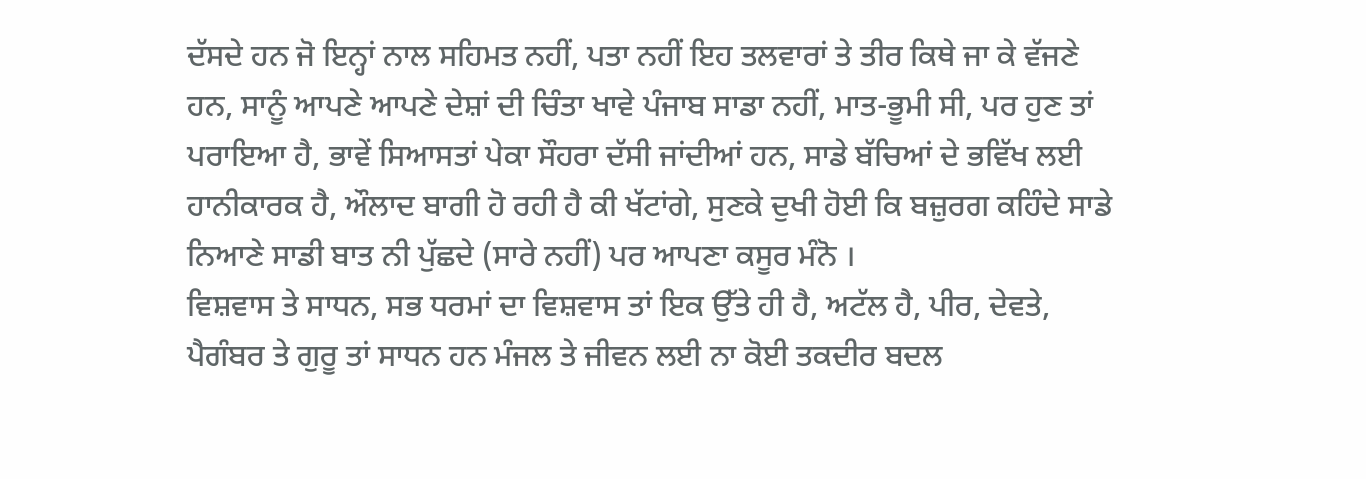ਦੱਸਦੇ ਹਨ ਜੋ ਇਨ੍ਹਾਂ ਨਾਲ ਸਹਿਮਤ ਨਹੀਂ, ਪਤਾ ਨਹੀਂ ਇਹ ਤਲਵਾਰਾਂ ਤੇ ਤੀਰ ਕਿਥੇ ਜਾ ਕੇ ਵੱਜਣੇ ਹਨ, ਸਾਨੂੰ ਆਪਣੇ ਆਪਣੇ ਦੇਸ਼ਾਂ ਦੀ ਚਿੰਤਾ ਖਾਵੇ ਪੰਜਾਬ ਸਾਡਾ ਨਹੀਂ, ਮਾਤ-ਭੂਮੀ ਸੀ, ਪਰ ਹੁਣ ਤਾਂ ਪਰਾਇਆ ਹੈ, ਭਾਵੇਂ ਸਿਆਸਤਾਂ ਪੇਕਾ ਸੌਹਰਾ ਦੱਸੀ ਜਾਂਦੀਆਂ ਹਨ, ਸਾਡੇ ਬੱਚਿਆਂ ਦੇ ਭਵਿੱਖ ਲਈ ਹਾਨੀਕਾਰਕ ਹੈ, ਔਲਾਦ ਬਾਗੀ ਹੋ ਰਹੀ ਹੈ ਕੀ ਖੱਟਾਂਗੇ, ਸੁਣਕੇ ਦੁਖੀ ਹੋਈ ਕਿ ਬਜ਼ੁਰਗ ਕਹਿੰਦੇ ਸਾਡੇ ਨਿਆਣੇ ਸਾਡੀ ਬਾਤ ਨੀ ਪੁੱਛਦੇ (ਸਾਰੇ ਨਹੀਂ) ਪਰ ਆਪਣਾ ਕਸੂਰ ਮੰਨੋ ।
ਵਿਸ਼ਵਾਸ ਤੇ ਸਾਧਨ, ਸਭ ਧਰਮਾਂ ਦਾ ਵਿਸ਼ਵਾਸ ਤਾਂ ਇਕ ਉੱਤੇ ਹੀ ਹੈ, ਅਟੱਲ ਹੈ, ਪੀਰ, ਦੇਵਤੇ, ਪੈਗੰਬਰ ਤੇ ਗੁਰੂ ਤਾਂ ਸਾਧਨ ਹਨ ਮੰਜਲ ਤੇ ਜੀਵਨ ਲਈ ਨਾ ਕੋਈ ਤਕਦੀਰ ਬਦਲ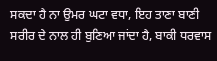ਸਕਦਾ ਹੈ ਨਾ ਉਮਰ ਘਟਾ ਵਧਾ, ਇਹ ਤਾਣਾ ਬਾਣੀ ਸਰੀਰ ਦੇ ਨਾਲ ਹੀ ਬੁਣਿਆ ਜਾਂਦਾ ਹੈ, ਬਾਕੀ ਧਰਵਾਸ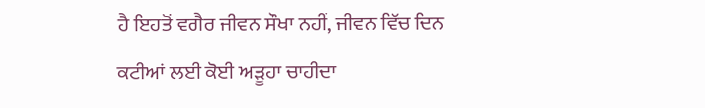ਹੈ ਇਹਤੋਂ ਵਗੈਰ ਜੀਵਨ ਸੌਖਾ ਨਹੀਂ, ਜੀਵਨ ਵਿੱਚ ਦਿਨ ਕਟੀਆਂ ਲਈ ਕੋਈ ਅੜੂਹਾ ਚਾਹੀਦਾ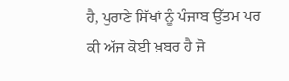ਹੈ, ਪੁਰਾਣੇ ਸਿੱਖਾਂ ਨੂੰ ਪੰਜਾਬ ਉੱਤਮ ਪਰ ਕੀ ਅੱਜ ਕੋਈ ਖ਼ਬਰ ਹੈ ਜੋ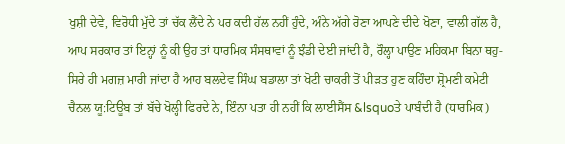ਖੁਸ਼ੀ ਦੇਵੇ, ਵਿਰੋਧੀ ਮੁੱਦੇ ਤਾਂ ਚੱਕ ਲੈਂਦੇ ਨੇ ਪਰ ਕਦੀ ਹੱਲ ਨਹੀਂ ਹੁੰਦੇ, ਅੰਨੇ ਅੱਗੇ ਰੋਣਾ ਆਪਣੇ ਦੀਦੇ ਖੋਣਾ, ਵਾਲੀ ਗੱਲ ਹੈ, ਆਪ ਸਰਕਾਰ ਤਾਂ ਇਨ੍ਹਾਂ ਨੂੰ ਕੀ ਉਹ ਤਾਂ ਧਾਰਮਿਕ ਸੰਸਥਾਵਾਂ ਨੂੰ ਝੰਡੀ ਦੇਈ ਜਾਂਦੀ ਹੈ, ਰੌਲ੍ਹਾ ਪਾਉਣ ਮਹਿਕਮਾ ਬਿਨਾ ਥਹੁ-ਸਿਰੇ ਹੀ ਮਗਜ਼ ਮਾਰੀ ਜਾਂਦਾ ਹੈ ਆਹ ਬਲਦੇਵ ਸਿੰਘ ਬਡਾਲਾ ਤਾਂ ਖੋਟੀ ਚਾਕਰੀ ਤੋਂ ਪੀੜਤ ਹੁਣ ਕਹਿੰਦਾ ਸ਼੍ਰੋਮਣੀ ਕਮੇਟੀ ਚੈਨਲ ਯੂ:ਟਿਊਬ ਤਾਂ ਬੱਚੇ ਖੋਲ੍ਹੀ ਫਿਰਦੇ ਨੇ, ਇੰਨਾ ਪਤਾ ਹੀ ਨਹੀਂ ਕਿ ਲਾਈਸੈਂਸ &lsquoਤੇ ਪਾਬੰਦੀ ਹੈ (ਧਾਰਮਿਕ)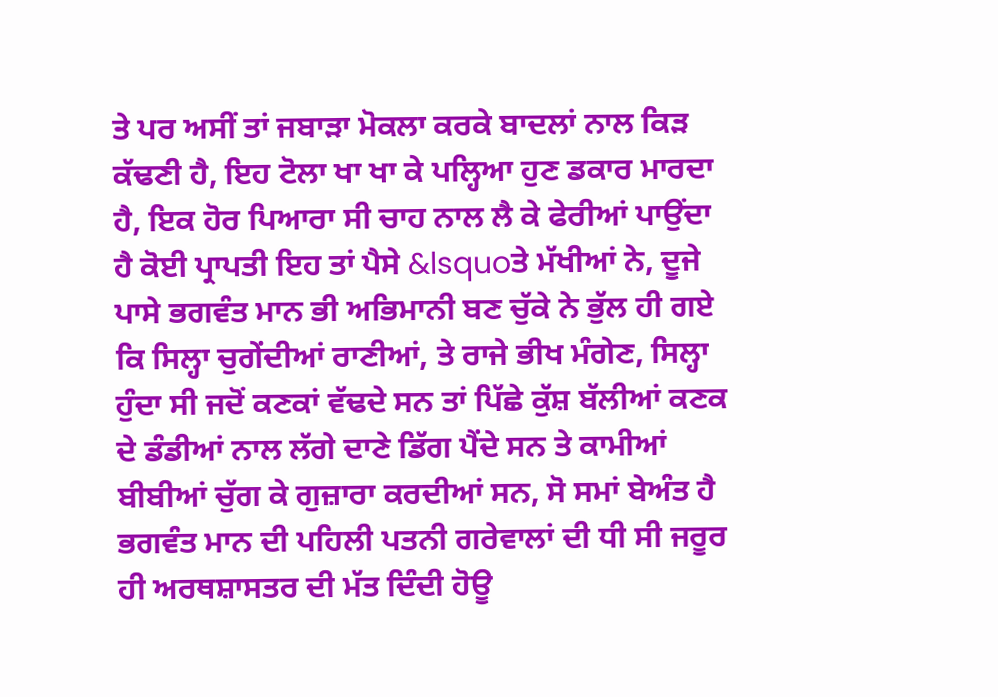ਤੇ ਪਰ ਅਸੀਂ ਤਾਂ ਜਬਾੜਾ ਮੋਕਲਾ ਕਰਕੇ ਬਾਦਲਾਂ ਨਾਲ ਕਿੜ ਕੱਢਣੀ ਹੈ, ਇਹ ਟੋਲਾ ਖਾ ਖਾ ਕੇ ਪਲ੍ਹਿਆ ਹੁਣ ਡਕਾਰ ਮਾਰਦਾ ਹੈ, ਇਕ ਹੋਰ ਪਿਆਰਾ ਸੀ ਚਾਹ ਨਾਲ ਲੈ ਕੇ ਫੇਰੀਆਂ ਪਾਉਂਦਾ ਹੈ ਕੋਈ ਪ੍ਰਾਪਤੀ ਇਹ ਤਾਂ ਪੈਸੇ &lsquoਤੇ ਮੱਖੀਆਂ ਨੇ, ਦੂਜੇ ਪਾਸੇ ਭਗਵੰਤ ਮਾਨ ਭੀ ਅਭਿਮਾਨੀ ਬਣ ਚੁੱਕੇ ਨੇ ਭੁੱਲ ਹੀ ਗਏ ਕਿ ਸਿਲ੍ਹਾ ਚੁਗੇਂਦੀਆਂ ਰਾਣੀਆਂ, ਤੇ ਰਾਜੇ ਭੀਖ ਮੰਗੇਣ, ਸਿਲ੍ਹਾ ਹੁੰਦਾ ਸੀ ਜਦੋਂ ਕਣਕਾਂ ਵੱਢਦੇ ਸਨ ਤਾਂ ਪਿੱਛੇ ਕੁੱਸ਼ ਬੱਲੀਆਂ ਕਣਕ ਦੇ ਡੰਡੀਆਂ ਨਾਲ ਲੱਗੇ ਦਾਣੇ ਡਿੱਗ ਪੈਂਦੇ ਸਨ ਤੇ ਕਾਮੀਆਂ ਬੀਬੀਆਂ ਚੁੱਗ ਕੇ ਗੁਜ਼ਾਰਾ ਕਰਦੀਆਂ ਸਨ, ਸੋ ਸਮਾਂ ਬੇਅੰਤ ਹੈ ਭਗਵੰਤ ਮਾਨ ਦੀ ਪਹਿਲੀ ਪਤਨੀ ਗਰੇਵਾਲਾਂ ਦੀ ਧੀ ਸੀ ਜਰੂਰ ਹੀ ਅਰਥਸ਼ਾਸਤਰ ਦੀ ਮੱਤ ਦਿੰਦੀ ਹੋਊ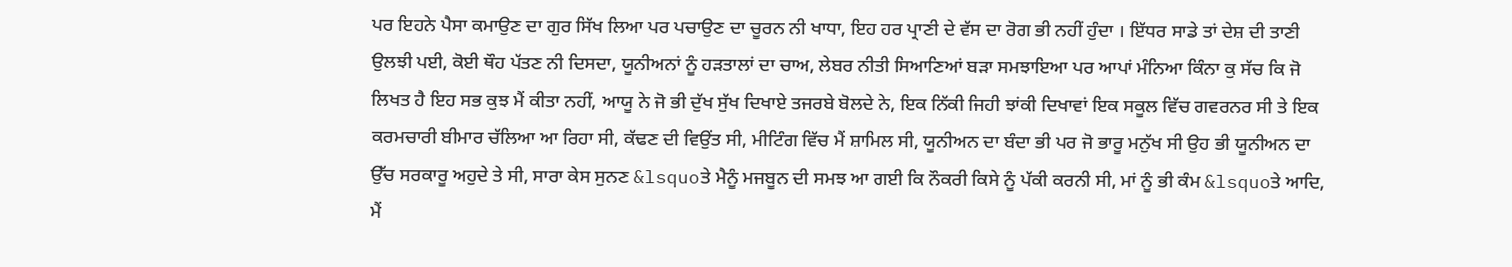ਪਰ ਇਹਨੇ ਪੈਸਾ ਕਮਾਉਣ ਦਾ ਗੁਰ ਸਿੱਖ ਲਿਆ ਪਰ ਪਚਾਉਣ ਦਾ ਚੂਰਨ ਨੀ ਖਾਧਾ, ਇਹ ਹਰ ਪ੍ਰਾਣੀ ਦੇ ਵੱਸ ਦਾ ਰੋਗ ਭੀ ਨਹੀਂ ਹੁੰਦਾ । ਇੱਧਰ ਸਾਡੇ ਤਾਂ ਦੇਸ਼ ਦੀ ਤਾਣੀ ਉਲਝੀ ਪਈ, ਕੋਈ ਥੌਹ ਪੱਤਣ ਨੀ ਦਿਸਦਾ, ਯੂਨੀਅਨਾਂ ਨੂੰ ਹੜਤਾਲਾਂ ਦਾ ਚਾਅ, ਲੇਬਰ ਨੀਤੀ ਸਿਆਣਿਆਂ ਬੜਾ ਸਮਝਾਇਆ ਪਰ ਆਪਾਂ ਮੰਨਿਆ ਕਿੰਨਾ ਕੁ ਸੱਚ ਕਿ ਜੋ ਲਿਖਤ ਹੈ ਇਹ ਸਭ ਕੁਝ ਮੈਂ ਕੀਤਾ ਨਹੀਂ, ਆਯੂ ਨੇ ਜੋ ਭੀ ਦੁੱਖ ਸੁੱਖ ਦਿਖਾਏ ਤਜਰਬੇ ਬੋਲਦੇ ਨੇ, ਇਕ ਨਿੱਕੀ ਜਿਹੀ ਝਾਂਕੀ ਦਿਖਾਵਾਂ ਇਕ ਸਕੂਲ ਵਿੱਚ ਗਵਰਨਰ ਸੀ ਤੇ ਇਕ ਕਰਮਚਾਰੀ ਬੀਮਾਰ ਚੱਲਿਆ ਆ ਰਿਹਾ ਸੀ, ਕੱਢਣ ਦੀ ਵਿਉਂਤ ਸੀ, ਮੀਟਿੰਗ ਵਿੱਚ ਮੈਂ ਸ਼ਾਮਿਲ ਸੀ, ਯੂਨੀਅਨ ਦਾ ਬੰਦਾ ਭੀ ਪਰ ਜੋ ਭਾਰੂ ਮਨੁੱਖ ਸੀ ਉਹ ਭੀ ਯੂਨੀਅਨ ਦਾ ਉੱਚ ਸਰਕਾਰੂ ਅਹੁਦੇ ਤੇ ਸੀ, ਸਾਰਾ ਕੇਸ ਸੁਨਣ &lsquoਤੇ ਮੈਨੂੰ ਮਜਬੂਨ ਦੀ ਸਮਝ ਆ ਗਈ ਕਿ ਨੌਕਰੀ ਕਿਸੇ ਨੂੰ ਪੱਕੀ ਕਰਨੀ ਸੀ, ਮਾਂ ਨੂੰ ਭੀ ਕੰਮ &lsquoਤੇ ਆਦਿ, ਮੈਂ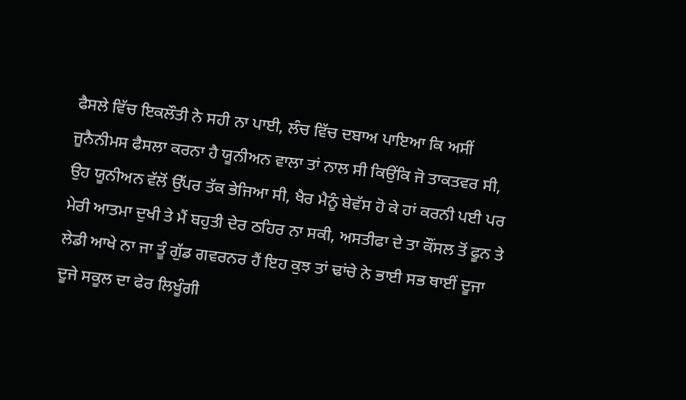ਫੈਸਲੇ ਵਿੱਚ ਇਕਲੌਤੀ ਨੇ ਸਹੀ ਨਾ ਪਾਈ, ਲੰਚ ਵਿੱਚ ਦਬਾਅ ਪਾਇਆ ਕਿ ਅਸੀਂ ਜੂਨੈਨੀਮਸ ਫੈਸਲਾ ਕਰਨਾ ਹੈ ਯੂਨੀਅਨ ਵਾਲਾ ਤਾਂ ਨਾਲ ਸੀ ਕਿਉਂਕਿ ਜੋ ਤਾਕਤਵਰ ਸੀ, ਉਹ ਯੂਨੀਅਨ ਵੱਲੋਂ ਉੱਪਰ ਤੱਕ ਭੇਜਿਆ ਸੀ, ਖੈਰ ਮੈਨੂੰ ਬੇਵੱਸ ਹੋ ਕੇ ਹਾਂ ਕਰਨੀ ਪਈ ਪਰ ਮੇਰੀ ਆਤਮਾ ਦੁਖੀ ਤੇ ਮੈਂ ਬਹੁਤੀ ਦੇਰ ਠਹਿਰ ਨਾ ਸਕੀ, ਅਸਤੀਫਾ ਦੇ ਤਾ ਕੌਂਸਲ ਤੋਂ ਫੂਨ ਤੇ ਲੇਡੀ ਆਖੇ ਨਾ ਜਾ ਤੂੰ ਗੁੱਡ ਗਵਰਨਰ ਹੈਂ ਇਹ ਕੁਝ ਤਾਂ ਢਾਂਚੇ ਨੇ ਭਾਈ ਸਭ ਥਾਈਂ ਦੂਜਾ ਦੂਜੇ ਸਕੂਲ ਦਾ ਫੇਰ ਲਿਖੂੰਗੀ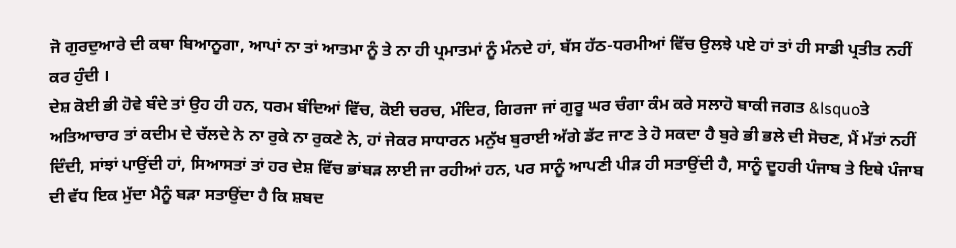ਜੋ ਗੁਰਦੁਆਰੇ ਦੀ ਕਥਾ ਬਿਆਨੂਗਾ, ਆਪਾਂ ਨਾ ਤਾਂ ਆਤਮਾ ਨੂੰ ਤੇ ਨਾ ਹੀ ਪ੍ਰਮਾਤਮਾਂ ਨੂੰ ਮੰਨਦੇ ਹਾਂ, ਬੱਸ ਹੱਠ-ਧਰਮੀਆਂ ਵਿੱਚ ਉਲਝੇ ਪਏ ਹਾਂ ਤਾਂ ਹੀ ਸਾਡੀ ਪ੍ਰਤੀਤ ਨਹੀਂ ਕਰ ਹੁੰਦੀ ।
ਦੇਸ਼ ਕੋਈ ਭੀ ਹੋਵੇ ਬੰਦੇ ਤਾਂ ਉਹ ਹੀ ਹਨ, ਧਰਮ ਬੰਦਿਆਂ ਵਿੱਚ, ਕੋਈ ਚਰਚ, ਮੰਦਿਰ, ਗਿਰਜਾ ਜਾਂ ਗੁਰੂ ਘਰ ਚੰਗਾ ਕੰਮ ਕਰੇ ਸਲਾਹੋ ਬਾਕੀ ਜਗਤ &lsquoਤੇ ਅਤਿਆਚਾਰ ਤਾਂ ਕਦੀਮ ਦੇ ਚੱਲਦੇ ਨੇ ਨਾ ਰੁਕੇ ਨਾ ਰੁਕਣੇ ਨੇ, ਹਾਂ ਜੇਕਰ ਸਾਧਾਰਨ ਮਨੁੱਖ ਬੁਰਾਈ ਅੱਗੇ ਡੱਟ ਜਾਣ ਤੇ ਹੋ ਸਕਦਾ ਹੈ ਬੁਰੇ ਭੀ ਭਲੇ ਦੀ ਸੋਚਣ, ਮੈਂ ਮੱਤਾਂ ਨਹੀਂ ਦਿੰਦੀ, ਸਾਂਝਾਂ ਪਾਉਂਦੀ ਹਾਂ, ਸਿਆਸਤਾਂ ਤਾਂ ਹਰ ਦੇਸ਼ ਵਿੱਚ ਭਾਂਬੜ ਲਾਈ ਜਾ ਰਹੀਆਂ ਹਨ, ਪਰ ਸਾਨੂੰ ਆਪਣੀ ਪੀੜ ਹੀ ਸਤਾਉਂਦੀ ਹੈ, ਸਾਨੂੰ ਦੂਹਰੀ ਪੰਜਾਬ ਤੇ ਇਥੇ ਪੰਜਾਬ ਦੀ ਵੱਧ ਇਕ ਮੁੱਦਾ ਮੈਨੂੰ ਬੜਾ ਸਤਾਉਂਦਾ ਹੈ ਕਿ ਸ਼ਬਦ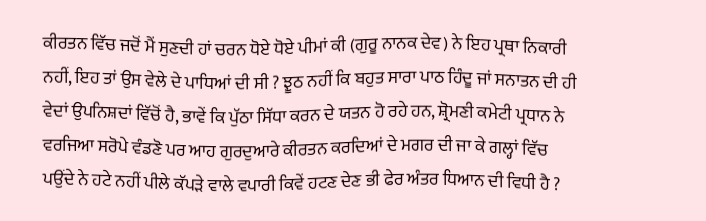ਕੀਰਤਨ ਵਿੱਚ ਜਦੋਂ ਮੈਂ ਸੁਣਦੀ ਹਾਂ ਚਰਨ ਧੋਏ ਧੋਏ ਪੀਮਾਂ ਕੀ (ਗੁਰੂ ਨਾਨਕ ਦੇਵ) ਨੇ ਇਹ ਪ੍ਰਥਾ ਨਿਕਾਰੀ ਨਹੀਂ, ਇਹ ਤਾਂ ਉਸ ਵੇਲੇ ਦੇ ਪਾਧਿਆਂ ਦੀ ਸੀ ? ਝੂਠ ਨਹੀਂ ਕਿ ਬਹੁਤ ਸਾਰਾ ਪਾਠ ਹਿੰਦੂ ਜਾਂ ਸਨਾਤਨ ਦੀ ਹੀ ਵੇਦਾਂ ਉਪਨਿਸ਼ਦਾਂ ਵਿੱਚੋਂ ਹੈ, ਭਾਵੇਂ ਕਿ ਪੁੱਠਾ ਸਿੱਧਾ ਕਰਨ ਦੇ ਯਤਨ ਹੋ ਰਹੇ ਹਨ, ਸ਼੍ਰੋਮਣੀ ਕਮੇਟੀ ਪ੍ਰਧਾਨ ਨੇ ਵਰਜਿਆ ਸਰੋਪੇ ਵੰਡਣੋ ਪਰ ਆਹ ਗੁਰਦੁਆਰੇ ਕੀਰਤਨ ਕਰਦਿਆਂ ਦੇ ਮਗਰ ਦੀ ਜਾ ਕੇ ਗਲ੍ਹਾਂ ਵਿੱਚ ਪਉਂਦੇ ਨੇ ਹਟੇ ਨਹੀਂ ਪੀਲੇ ਕੱਪੜੇ ਵਾਲੇ ਵਪਾਰੀ ਕਿਵੇਂ ਹਟਣ ਦੇਣ ਭੀ ਫੇਰ ਅੰਤਰ ਧਿਆਨ ਦੀ ਵਿਧੀ ਹੈ ?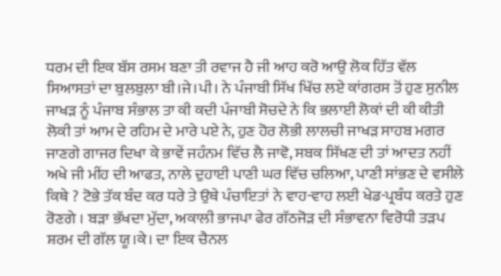ਧਰਮ ਦੀ ਇਕ ਬੱਸ ਰਸਮ ਬਣਾ ਤੀ ਰਵਾਜ ਹੈ ਜੀ ਆਹ ਕਰੋ ਆਉ ਲੋਕ ਹਿੱਤ ਵੱਲ ਸਿਆਸਤਾਂ ਦਾ ਬੁਲਬੁਲਾ ਬੀ।ਜੇ।ਪੀ। ਨੇ ਪੰਜਾਬੀ ਸਿੱਖ ਖਿੱਚ ਲਏ ਕਾਂਗਰਸ ਤੋਂ ਹੁਣ ਸੁਨੀਲ ਜਾਖੜ ਨੂੰ ਪੰਜਾਬ ਸੰਭਾਲ ਤਾ ਕੀ ਕਦੀ ਪੰਜਾਬੀ ਸੋਚਦੇ ਨੇ ਕਿ ਭਲਾਈ ਲੋਕਾਂ ਦੀ ਕੀ ਕੀਤੀ ਲੋਕੀ ਤਾਂ ਆਮ ਦੇ ਰਹਿਮ ਦੇ ਮਾਰੇ ਪਏ ਨੇ, ਹੁਣ ਹੋਰ ਲੋਭੀ ਲਾਲਚੀ ਜਾਖੜ ਸਾਹਬ ਮਗਰ ਜਾਣਗੇ ਗਾਜਰ ਦਿਖਾ ਕੇ ਭਾਵੇਂ ਜਹੰਨਮ ਵਿੱਚ ਲੈ ਜਾਵੋ, ਸਬਕ ਸਿੱਖਣ ਦੀ ਤਾਂ ਆਦਤ ਨਹੀਂ ਅਖੇ ਜੀ ਮੀਂਹ ਦੀ ਆਫਤ, ਨਾਲੇ ਦੁਹਾਈ ਪਾਣੀ ਘਰ ਵਿੱਚ ਚਲਿਆ, ਪਾਣੀ ਸਾਂਭਣ ਦੇ ਵਸੀਲੇ ਕਿਥੇ ? ਟੋਭੇ ਤੱਕ ਬੰਦ ਕਰ ਧਰੇ ਤੇ ਉਥੇ ਪੰਚਾਇਤਾਂ ਨੇ ਵਾਹ-ਵਾਹ ਲਈ ਖੇਡ-ਪ੍ਰਬੰਧ ਕਰਤੇ ਹੁਣ ਰੋਣਗੇ । ਬੜਾ ਭੱਖਦਾ ਮੁੱਦਾ, ਅਕਾਲੀ ਭਾਜਪਾ ਫੇਰ ਗੱਠਜੋੜ ਦੀ ਸੰਭਾਵਨਾ ਵਿਰੋਧੀ ਤੜਪ ਸ਼ਰਮ ਦੀ ਗੱਲ ਯੂ।ਕੇ। ਦਾ ਇਕ ਚੈਨਲ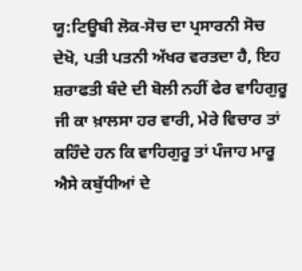ਯੂ:ਟਿਊਬੀ ਲੋਕ-ਸੋਚ ਦਾ ਪ੍ਰਸਾਰਨੀ ਸੋਚ ਦੇਖੋ, ਪਤੀ ਪਤਨੀ ਅੱਖਰ ਵਰਤਦਾ ਹੈ, ਇਹ ਸ਼ਰਾਫਤੀ ਬੰਦੇ ਦੀ ਬੋਲੀ ਨਹੀਂ ਫੇਰ ਵਾਹਿਗੁਰੂ ਜੀ ਕਾ ਖ਼ਾਲਸਾ ਹਰ ਵਾਰੀ, ਮੇਰੇ ਵਿਚਾਰ ਤਾਂ ਕਹਿੰਦੇ ਹਨ ਕਿ ਵਾਹਿਗੁਰੂ ਤਾਂ ਪੰਜਾਹ ਮਾਰੂ ਐਸੇ ਕਬੁੱਧੀਆਂ ਦੇ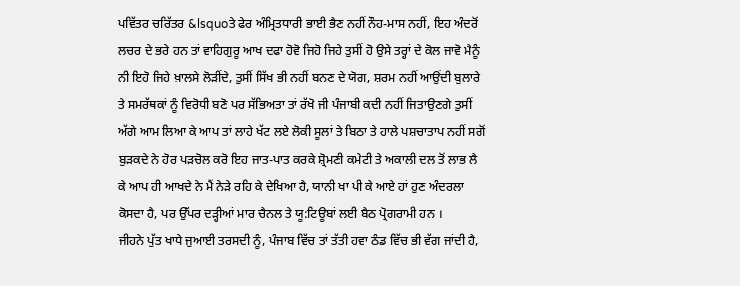ਪਵਿੱਤਰ ਚਰਿੱਤਰ &lsquoਤੇ ਫੇਰ ਅੰਮ੍ਰਿਤਧਾਰੀ ਭਾਈ ਭੈਣ ਨਹੀਂ ਨੌਹ-ਮਾਸ ਨਹੀਂ, ਇਹ ਅੰਦਰੋਂ ਲਚਰ ਦੇ ਭਰੇ ਹਨ ਤਾਂ ਵਾਹਿਗੁਰੂ ਆਖ ਦਫਾ ਹੋਵੋ ਜਿਹੋ ਜਿਹੇ ਤੁਸੀਂ ਹੋ ਉਸੇ ਤਰ੍ਹਾਂ ਦੇ ਕੋਲ ਜਾਵੋ ਮੈਨੂੰ ਨੀ ਇਹੋ ਜਿਹੇ ਖ਼ਾਲਸੇ ਲੋੜੀਂਦੇ, ਤੁਸੀਂ ਸਿੱਖ ਭੀ ਨਹੀਂ ਬਨਣ ਦੇ ਯੋਗ, ਸ਼ਰਮ ਨਹੀਂ ਆਉਂਦੀ ਬੁਲਾਰੇ ਤੇ ਸਮਰੱਥਕਾਂ ਨੂੰ ਵਿਰੋਧੀ ਬਣੋ ਪਰ ਸੱਭਿਅਤਾ ਤਾਂ ਰੱਖੋ ਜੀ ਪੰਜਾਬੀ ਕਦੀ ਨਹੀਂ ਜਿਤਾਉਣਗੇ ਤੁਸੀਂ ਅੱਗੇ ਆਮ ਲਿਆ ਕੇ ਆਪ ਤਾਂ ਲਾਹੇ ਖੱਟ ਲਏ ਲੋਕੀ ਸੂਲਾਂ ਤੇ ਬਿਠਾ ਤੇ ਹਾਲੇ ਪਸ਼ਚਾਤਾਪ ਨਹੀਂ ਸਗੋਂ ਬੁੜਕਦੇ ਨੇ ਹੋਰ ਪੜਚੋਲ ਕਰੋ ਇਹ ਜਾਤ-ਪਾਤ ਕਰਕੇ ਸ਼੍ਰੋਮਣੀ ਕਮੇਟੀ ਤੇ ਅਕਾਲੀ ਦਲ ਤੋਂ ਲਾਭ ਲੈ ਕੇ ਆਪ ਹੀ ਆਖਦੇ ਨੇ ਮੈਂ ਨੇੜੇ ਰਹਿ ਕੇ ਦੇਖਿਆ ਹੈ, ਯਾਨੀ ਖਾ ਪੀ ਕੇ ਆਏ ਹਾਂ ਹੁਣ ਅੰਦਰਲਾ ਕੋਸਦਾ ਹੈ, ਪਰ ਉੱਪਰ ਦੜ੍ਹੀਆਂ ਮਾਰ ਚੈਨਲ ਤੇ ਯੂ:ਟਿਊਬਾਂ ਲਈ ਬੈਠ ਪ੍ਰੋਗਰਾਮੀ ਹਨ ।
ਜੀਹਨੇ ਪੁੱਤ ਖਾਧੇ ਜੁਆਈ ਤਰਸਦੀ ਨੂੰ, ਪੰਜਾਬ ਵਿੱਚ ਤਾਂ ਤੱਤੀ ਹਵਾ ਠੰਡ ਵਿੱਚ ਭੀ ਵੱਗ ਜਾਂਦੀ ਹੈ,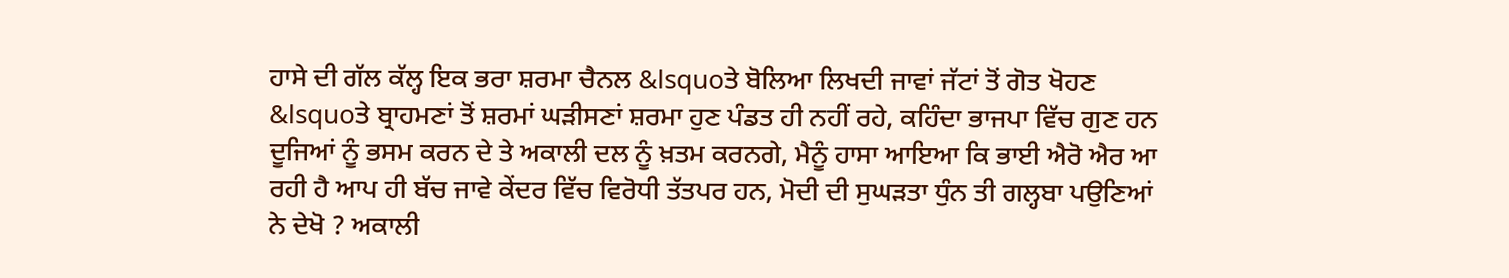ਹਾਸੇ ਦੀ ਗੱਲ ਕੱਲ੍ਹ ਇਕ ਭਰਾ ਸ਼ਰਮਾ ਚੈਨਲ &lsquoਤੇ ਬੋਲਿਆ ਲਿਖਦੀ ਜਾਵਾਂ ਜੱਟਾਂ ਤੋਂ ਗੋਤ ਖੋਹਣ &lsquoਤੇ ਬ੍ਰਾਹਮਣਾਂ ਤੋਂ ਸ਼ਰਮਾਂ ਘੜੀਸਣਾਂ ਸ਼ਰਮਾ ਹੁਣ ਪੰਡਤ ਹੀ ਨਹੀਂ ਰਹੇ, ਕਹਿੰਦਾ ਭਾਜਪਾ ਵਿੱਚ ਗੁਣ ਹਨ ਦੂਜਿਆਂ ਨੂੰ ਭਸਮ ਕਰਨ ਦੇ ਤੇ ਅਕਾਲੀ ਦਲ ਨੂੰ ਖ਼ਤਮ ਕਰਨਗੇ, ਮੈਨੂੰ ਹਾਸਾ ਆਇਆ ਕਿ ਭਾਈ ਐਰੋ ਐਰ ਆ ਰਹੀ ਹੈ ਆਪ ਹੀ ਬੱਚ ਜਾਵੇ ਕੇਂਦਰ ਵਿੱਚ ਵਿਰੋਧੀ ਤੱਤਪਰ ਹਨ, ਮੋਦੀ ਦੀ ਸੁਘੜਤਾ ਧੁੰਨ ਤੀ ਗਲ੍ਹਬਾ ਪਉਣਿਆਂ ਨੇ ਦੇਖੋ ? ਅਕਾਲੀ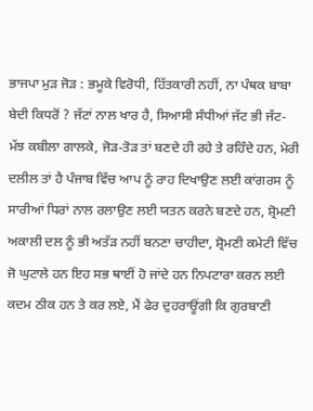ਭਾਜਪਾ ਮੁੜ ਜੋੜ : ਭਮੂਕੇ ਵਿਰੋਧੀ, ਹਿੱਤਕਾਰੀ ਨਹੀਂ, ਨਾ ਪੰਥਕ ਬਾਬਾ ਬੇਦੀ ਕਿਧਰੋਂ ? ਜੱਟਾਂ ਨਾਲ ਖਾਰ ਹੈ, ਸਿਆਸੀ ਸੰਧੀਆਂ ਜੱਟ ਭੀ ਜੱਟ-ਮੱਝ ਕਬੀਲਾ ਗਾਲਕੇ, ਜੋੜ-ਤੋੜ ਤਾਂ ਬਣਦੇ ਹੀ ਰਹੇ ਤੇ ਰਹਿੰਦੇ ਹਨ, ਮੇਰੀ ਦਲੀਲ ਤਾਂ ਹੈ ਪੰਜਾਬ ਵਿੱਚ ਆਪ ਨੂੰ ਰਾਹ ਦਿਖਾਉਣ ਲਈ ਕਾਂਗਰਸ ਨੂੰ ਸਾਰੀਆਂ ਧਿਰਾਂ ਨਾਲ ਰਲਾਉਣ ਲਈ ਯਤਨ ਕਰਨੇ ਬਣਦੇ ਹਨ, ਸ਼੍ਰੋਮਣੀ ਅਕਾਲੀ ਦਲ ਨੂੰ ਭੀ ਅਤੱੜ ਨਹੀਂ ਬਨਣਾ ਚਾਹੀਦਾ, ਸ਼੍ਰੋਮਣੀ ਕਮੇਟੀ ਵਿੱਚ ਜੋ ਘੁਟਾਲੇ ਹਨ ਇਹ ਸਭ ਥਾਈਂ ਹੋ ਜਾਂਦੇ ਹਨ ਨਿਪਟਾਰਾ ਕਰਨ ਲਈ ਕਦਮ ਠੀਕ ਹਨ ਤੇ ਕਰ ਲਏ, ਮੈਂ ਫੇਰ ਦੁਹਰਾਊਂਗੀ ਕਿ ਗੁਰਬਾਣੀ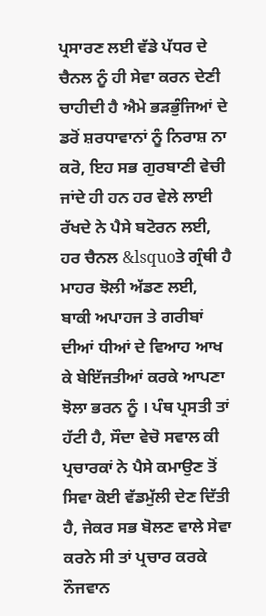ਪ੍ਰਸਾਰਣ ਲਈ ਵੱਡੇ ਪੱਧਰ ਦੇ ਚੈਨਲ ਨੂੰ ਹੀ ਸੇਵਾ ਕਰਨ ਦੇਣੀ ਚਾਹੀਦੀ ਹੈ ਐਮੇ ਭੜਭੁੰਜਿਆਂ ਦੇ ਡਰੋਂ ਸ਼ਰਧਾਵਾਨਾਂ ਨੂੰ ਨਿਰਾਸ਼ ਨਾ ਕਰੋ, ਇਹ ਸਭ ਗੁਰਬਾਣੀ ਵੇਚੀ ਜਾਂਦੇ ਹੀ ਹਨ ਹਰ ਵੇਲੇ ਲਾਈ ਰੱਖਦੇ ਨੇ ਪੈਸੇ ਬਟੋਰਨ ਲਈ, ਹਰ ਚੈਨਲ &lsquoਤੇ ਗ੍ਰੰਥੀ ਹੈ ਮਾਹਰ ਝੋਲੀ ਅੱਡਣ ਲਈ, ਬਾਕੀ ਅਪਾਹਜ ਤੇ ਗਰੀਬਾਂ ਦੀਆਂ ਧੀਆਂ ਦੇ ਵਿਆਹ ਆਖ ਕੇ ਬੇਇੱਜਤੀਆਂ ਕਰਕੇ ਆਪਣਾ ਝੋਲਾ ਭਰਨ ਨੂੰ । ਪੰਥ ਪ੍ਰਸਤੀ ਤਾਂ ਹੱਟੀ ਹੈ, ਸੌਦਾ ਵੇਚੋ ਸਵਾਲ ਕੀ ਪ੍ਰਚਾਰਕਾਂ ਨੇ ਪੈਸੇ ਕਮਾਉਣ ਤੋਂ ਸਿਵਾ ਕੋਈ ਵੱਡਮੁੱਲੀ ਦੇਣ ਦਿੱਤੀ ਹੈ, ਜੇਕਰ ਸਭ ਬੋਲਣ ਵਾਲੇ ਸੇਵਾ ਕਰਨੇ ਸੀ ਤਾਂ ਪ੍ਰਚਾਰ ਕਰਕੇ ਨੌਜਵਾਨ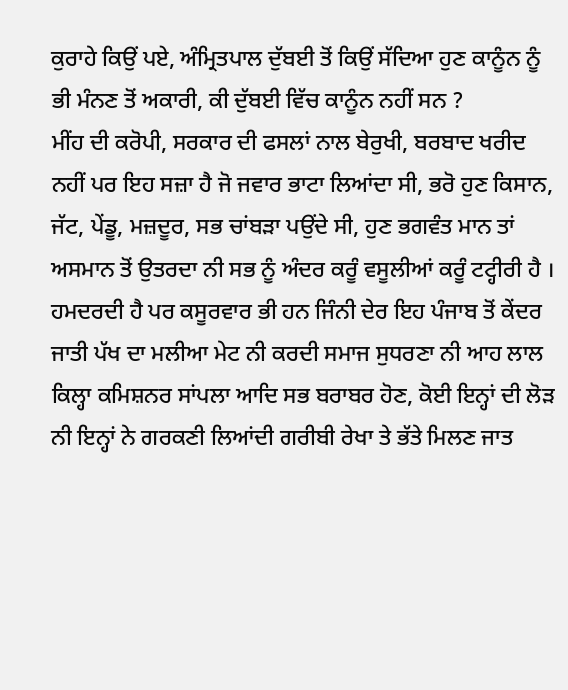ਕੁਰਾਹੇ ਕਿਉਂ ਪਏ, ਅੰਮ੍ਰਿਤਪਾਲ ਦੁੱਬਈ ਤੋਂ ਕਿਉਂ ਸੱਦਿਆ ਹੁਣ ਕਾਨੂੰਨ ਨੂੰ ਭੀ ਮੰਨਣ ਤੋਂ ਅਕਾਰੀ, ਕੀ ਦੁੱਬਈ ਵਿੱਚ ਕਾਨੂੰਨ ਨਹੀਂ ਸਨ ?
ਮੀਂਹ ਦੀ ਕਰੋਪੀ, ਸਰਕਾਰ ਦੀ ਫਸਲਾਂ ਨਾਲ ਬੇਰੁਖੀ, ਬਰਬਾਦ ਖਰੀਦ ਨਹੀਂ ਪਰ ਇਹ ਸਜ਼ਾ ਹੈ ਜੋ ਜਵਾਰ ਭਾਟਾ ਲਿਆਂਦਾ ਸੀ, ਭਰੋ ਹੁਣ ਕਿਸਾਨ, ਜੱਟ, ਪੇਂਡੂ, ਮਜ਼ਦੂਰ, ਸਭ ਚਾਂਬੜਾ ਪਉਂਦੇ ਸੀ, ਹੁਣ ਭਗਵੰਤ ਮਾਨ ਤਾਂ ਅਸਮਾਨ ਤੋਂ ਉਤਰਦਾ ਨੀ ਸਭ ਨੂੰ ਅੰਦਰ ਕਰੂੰ ਵਸੂਲੀਆਂ ਕਰੂੰ ਟਟ੍ਹੀਰੀ ਹੈ । ਹਮਦਰਦੀ ਹੈ ਪਰ ਕਸੂਰਵਾਰ ਭੀ ਹਨ ਜਿੰਨੀ ਦੇਰ ਇਹ ਪੰਜਾਬ ਤੋਂ ਕੇਂਦਰ ਜਾਤੀ ਪੱਖ ਦਾ ਮਲੀਆ ਮੇਟ ਨੀ ਕਰਦੀ ਸਮਾਜ ਸੁਧਰਣਾ ਨੀ ਆਹ ਲਾਲ ਕਿਲ੍ਹਾ ਕਮਿਸ਼ਨਰ ਸਾਂਪਲਾ ਆਦਿ ਸਭ ਬਰਾਬਰ ਹੋਣ, ਕੋਈ ਇਨ੍ਹਾਂ ਦੀ ਲੋੜ ਨੀ ਇਨ੍ਹਾਂ ਨੇ ਗਰਕਣੀ ਲਿਆਂਦੀ ਗਰੀਬੀ ਰੇਖਾ ਤੇ ਭੱਤੇ ਮਿਲਣ ਜਾਤ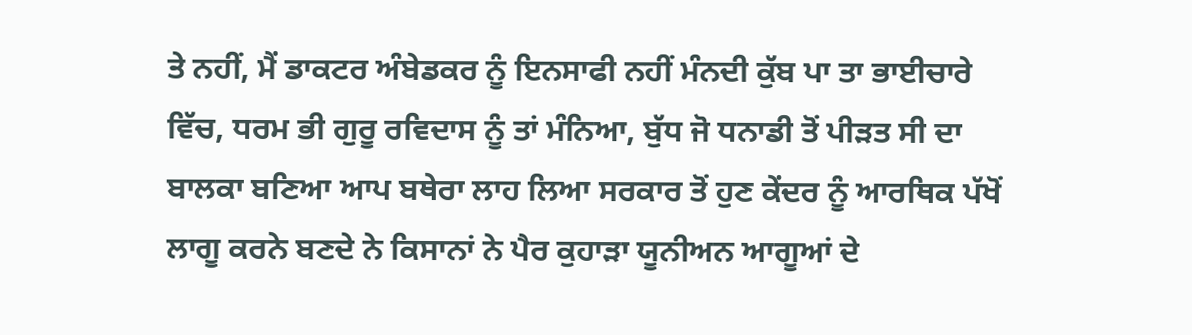ਤੇ ਨਹੀਂ, ਮੈਂ ਡਾਕਟਰ ਅੰਬੇਡਕਰ ਨੂੰ ਇਨਸਾਫੀ ਨਹੀਂ ਮੰਨਦੀ ਕੁੱਬ ਪਾ ਤਾ ਭਾਈਚਾਰੇ ਵਿੱਚ, ਧਰਮ ਭੀ ਗੁਰੂ ਰਵਿਦਾਸ ਨੂੰ ਤਾਂ ਮੰਨਿਆ, ਬੁੱਧ ਜੋ ਧਨਾਡੀ ਤੋਂ ਪੀੜਤ ਸੀ ਦਾ ਬਾਲਕਾ ਬਣਿਆ ਆਪ ਬਥੇਰਾ ਲਾਹ ਲਿਆ ਸਰਕਾਰ ਤੋਂ ਹੁਣ ਕੇਂਦਰ ਨੂੰ ਆਰਥਿਕ ਪੱਖੋਂ ਲਾਗੂ ਕਰਨੇ ਬਣਦੇ ਨੇ ਕਿਸਾਨਾਂ ਨੇ ਪੈਰ ਕੁਹਾੜਾ ਯੂਨੀਅਨ ਆਗੂਆਂ ਦੇ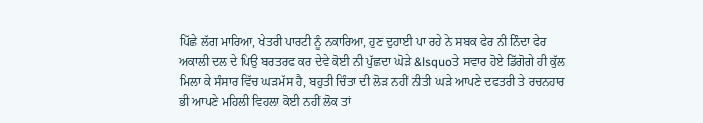ਪਿੱਛੇ ਲੱਗ ਮਾਰਿਆ, ਖੇਤਰੀ ਪਾਰਟੀ ਨੂੰ ਨਕਾਰਿਆ, ਹੁਣ ਦੁਹਾਈ ਪਾ ਰਹੇ ਨੇ ਸਬਕ ਫੇਰ ਨੀ ਨਿੰਦਾ ਫੇਰ ਅਕਾਲੀ ਦਲ ਦੇ ਪਿਉ ਬਰਤਰਫ ਕਰ ਦੇਵੇ ਕੋਈ ਨੀ ਪੁੱਛਦਾ ਘੋੜੇ &lsquoਤੇ ਸਵਾਰ ਹੋਏ ਡਿੱਗੋਗੇ ਹੀ ਕੁੱਲ ਮਿਲਾ ਕੇ ਸੰਸਾਰ ਵਿੱਚ ਘੜਮੱਸ ਹੈ, ਬਹੁਤੀ ਚਿੰਤਾ ਦੀ ਲੋੜ ਨਹੀਂ ਨੀਤੀ ਘੜੇ ਆਪਣੇ ਦਫਤਰੀ ਤੇ ਰਚਨਹਾਰ ਭੀ ਆਪਣੇ ਮਹਿਲੀ ਵਿਹਲਾ ਕੋਈ ਨਹੀਂ ਲੋਕ ਤਾਂ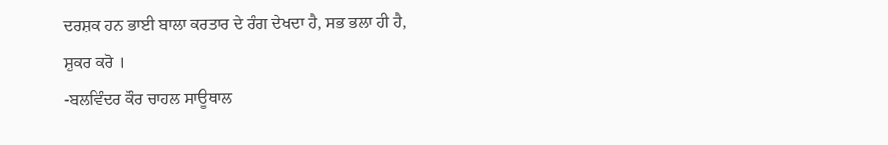ਦਰਸ਼ਕ ਹਨ ਭਾਈ ਬਾਲਾ ਕਰਤਾਰ ਦੇ ਰੰਗ ਦੇਖਦਾ ਹੈ, ਸਭ ਭਲਾ ਹੀ ਹੈ, ਸ਼ੁਕਰ ਕਰੋ ।
-ਬਲਵਿੰਦਰ ਕੌਰ ਚਾਹਲ ਸਾਊਥਾਲ